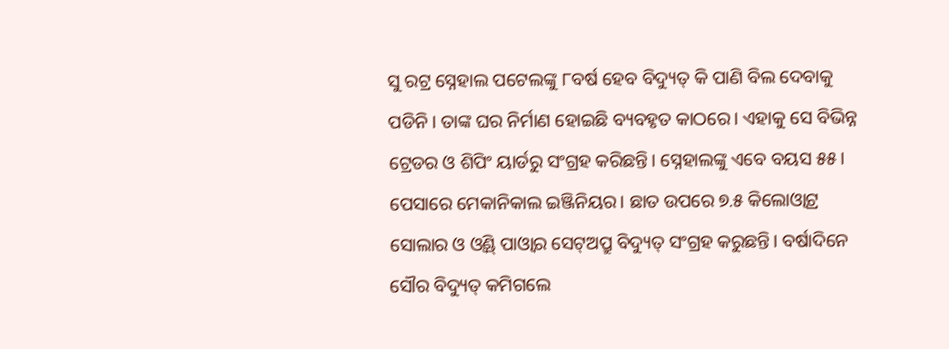ସୁ ରଟ୍ର ସ୍ନେହାଲ ପଟେଲଙ୍କୁ ୮ବର୍ଷ ହେବ ବିଦ୍ୟୁତ୍ କି ପାଣି ବିଲ ଦେବାକୁ ପଡିନି। ତାଙ୍କ ଘର ନିର୍ମାଣ ହୋଇଛି ବ୍ୟବହୃତ କାଠରେ। ଏହାକୁ ସେ ବିଭିନ୍ନ ଟ୍ରେଡର ଓ ଶିପିଂ ୟାର୍ଡରୁ ସଂଗ୍ରହ କରିଛନ୍ତି। ସ୍ନେହାଲଙ୍କୁ ଏବେ ବୟସ ୫୫। ପେସାରେ ମେକାନିକାଲ ଇଞ୍ଜିନିୟର। ଛାତ ଉପରେ ୭.୫ କିଲୋଓ୍ବାଟ୍ର ସୋଲାର ଓ ଓ୍ବିଣ୍ଡ୍ ପାଓ୍ବାର ସେଟ୍ଅପ୍ରୁ ବିଦ୍ୟୁତ୍ ସଂଗ୍ରହ କରୁଛନ୍ତି। ବର୍ଷାଦିନେ ସୌର ବିଦ୍ୟୁତ୍ କମିଗଲେ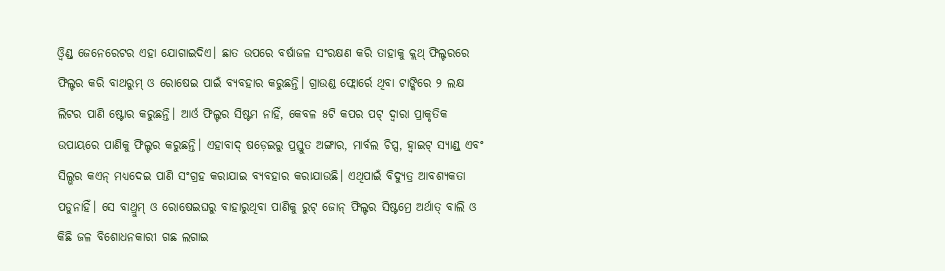ଓ୍ବିଣ୍ଡ୍ ଜେନେରେଟର ଏହା ଯୋଗାଇଦିଏ। ଛାତ ଉପରେ ବର୍ଷାଜଳ ସଂରକ୍ଷଣ କରି ତାହାକୁ କ୍ଲଥ୍ ଫିଲ୍ଟରରେ ଫିଲ୍ଟର କରି ବାଥରୁମ୍ ଓ ରୋଷେଇ ପାଇଁ ବ୍ୟବହାର କରୁଛନ୍ତି। ଗ୍ରାଉଣ୍ଡ ଫ୍ଲୋର୍ରେ ଥିବା ଟାଙ୍କିରେ ୨ ଲକ୍ଷ ଲିଟର ପାଣି ଷ୍ଟୋର କରୁଛନ୍ତି। ଆର୍ଓ ଫିଲ୍ଟର ସିଷ୍ଟମ ନାହିଁ, କେବଳ ୫ଟି କପର ପଟ୍ ଦ୍ୱାରା ପ୍ରାକୃତିକ ଉପାୟରେ ପାଣିକୁ ଫିଲ୍ଟର କରୁଛନ୍ତି। ଏହାବାଦ୍ ଷଡ଼େଇରୁ ପ୍ରସ୍ତୁତ ଅଙ୍ଗାର, ମାର୍ବଲ ଚିପ୍ସ, ହ୍ବାଇଟ୍ ସ୍ୟାଣ୍ଡ୍ ଏବଂ ସିଲ୍ଭର କଏନ୍ ମଧ୍ୟଦେଇ ପାଣି ସଂଗ୍ରହ କରାଯାଇ ବ୍ୟବହାର କରାଯାଉଛି। ଏଥିପାଇଁ ବିଦ୍ୟୁତ୍ର ଆବଶ୍ୟକତା ପଡୁନାହିଁ। ସେ ବାଥ୍ରୁମ୍ ଓ ରୋଷେଇଘରୁ ବାହାରୁଥିବା ପାଣିକୁ ରୁଟ୍ ଜୋନ୍ ଫିଲ୍ଟର ସିଷ୍ଟମ୍ରେ ଅର୍ଥାତ୍ ବାଲି ଓ କିଛି ଜଳ ବିଶୋଧନକାରୀ ଗଛ ଲଗାଇ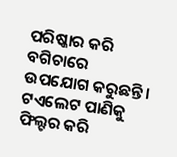ପରିଷ୍କାର କରି ବଗିଚାରେ ଉପଯୋଗ କରୁଛନ୍ତି। ଟଏଲେଟ ପାଣିକୁ ଫିଲ୍ଟର କରି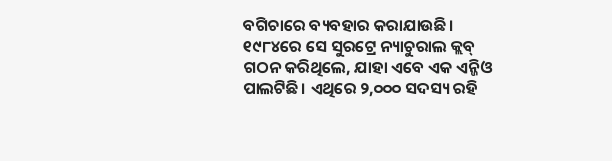ବଗିଚାରେ ବ୍ୟବହାର କରାଯାଉଛି। ୧୯୮୪ରେ ସେ ସୁରଟ୍ରେ ନ୍ୟାଚୁରାଲ କ୍ଲବ୍ ଗଠନ କରିଥିଲେ, ଯାହା ଏବେ ଏକ ଏନ୍ଜିଓ ପାଲଟିଛି। ଏଥିରେ ୨,୦୦୦ ସଦସ୍ୟ ରହି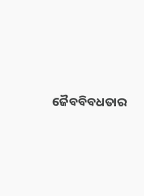ଜୈବବିବଧତାର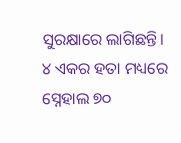ସୁରକ୍ଷାରେ ଲାଗିଛନ୍ତି। ୪ ଏକର ହତା ମଧ୍ୟରେ ସ୍ନେହାଲ ୭୦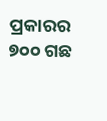ପ୍ରକାରର ୭୦୦ ଗଛ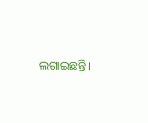ଲଗାଇଛନ୍ତି।